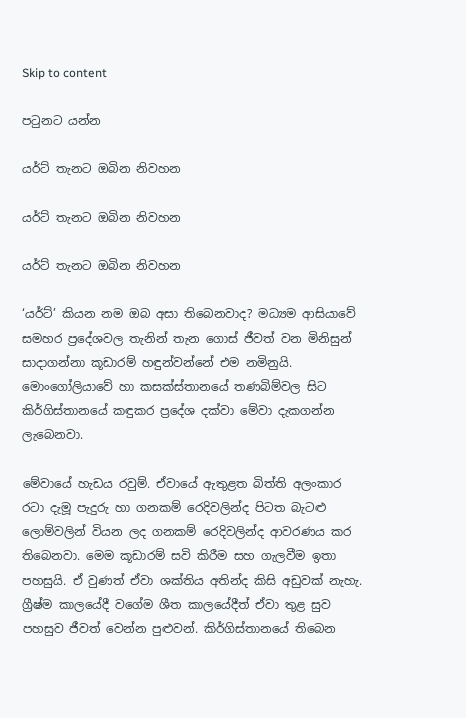Skip to content

පටුනට යන්න

යර්ට් තැනට ඔබින නිවහන

යර්ට් තැනට ඔබින නිවහන

යර්ට් තැනට ඔබින නිවහන

‘යර්ට්’ කියන නම ඔබ අසා තිබෙනවාද? මධ්‍යම ආසියාවේ සමහර ප්‍රදේශවල තැනින් තැන ගොස් ජීවත් වන මිනිසුන් සාදාගන්නා කූඩාරම් හඳුන්වන්නේ එම නමිනුයි. මොංගෝලියාවේ හා කසක්ස්තානයේ තණබිම්වල සිට කිර්ගිස්තානයේ කඳුකර ප්‍රදේශ දක්වා මේවා දැකගන්න ලැබෙනවා.

මේවායේ හැඩය රවුම්. ඒවායේ ඇතුළත බිත්ති අලංකාර රටා දැමූ පැදුරු හා ගනකම් රෙදිවලින්ද පිටත බැටළු ලොම්වලින් වියන ලද ගනකම් රෙදිවලින්ද ආවරණය කර තිබෙනවා. මෙම කූඩාරම් සවි කිරීම සහ ගැලවීම ඉතා පහසුයි. ඒ වුණත් ඒවා ශක්තිය අතින්ද කිසි අඩුවක් නැහැ. ග්‍රීෂ්ම කාලයේදී වගේම ශීත කාලයේදීත් ඒවා තුළ සුව පහසුව ජීවත් වෙන්න පුළුවන්. කිර්ගිස්තානයේ තිබෙන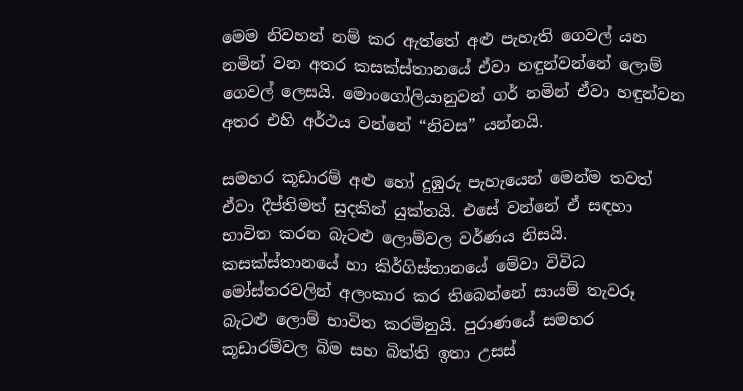මෙම නිවහන් නම් කර ඇත්තේ අළු පැහැති ගෙවල් යන නමින් වන අතර කසක්ස්තානයේ ඒවා හඳුන්වන්නේ ලොම් ගෙවල් ලෙසයි. මොංගෝලියානුවන් ගර් නමින් ඒවා හඳුන්වන අතර එහි අර්ථය වන්නේ “නිවස” යන්නයි.

සමහර කූඩාරම් අළු හෝ දුඹුරු පැහැයෙන් මෙන්ම තවත් ඒවා දීප්තිමත් සුදකින් යුක්තයි. එසේ වන්නේ ඒ සඳහා භාවිත කරන බැටළු ලොම්වල වර්ණය නිසයි. කසක්ස්තානයේ හා කිර්ගිස්තානයේ මේවා විවිධ මෝස්තරවලින් අලංකාර කර තිබෙන්නේ සායම් තැවරූ බැටළු ලොම් භාවිත කරමිනුයි. පුරාණයේ සමහර කූඩාරම්වල බිම සහ බිත්ති ඉතා උසස්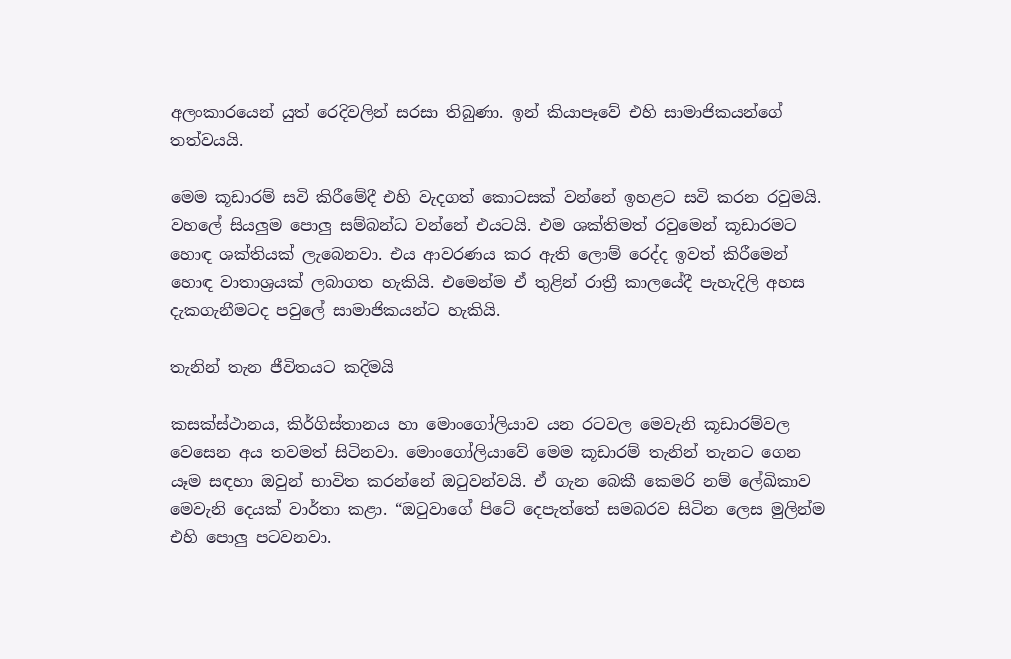අලංකාරයෙන් යුත් රෙදිවලින් සරසා තිබුණා. ඉන් කියාපෑවේ එහි සාමාජිකයන්ගේ තත්වයයි.

මෙම කූඩාරම් සවි කිරීමේදී එහි වැදගත් කොටසක් වන්නේ ඉහළට සවි කරන රවුමයි. වහලේ සියලුම පොලු සම්බන්ධ වන්නේ එයටයි. එම ශක්තිමත් රවුමෙන් කූඩාරමට හොඳ ශක්තියක් ලැබෙනවා. එය ආවරණය කර ඇති ලොම් රෙද්ද ඉවත් කිරීමෙන් හොඳ වාතාශ්‍රයක් ලබාගත හැකියි. එමෙන්ම ඒ තුළින් රාත්‍රී කාලයේදී පැහැදිලි අහස දැකගැනීමටද පවුලේ සාමාජිකයන්ට හැකියි.

තැනින් තැන ජීවිතයට කදිමයි

කසක්ස්ථානය, කිර්ගිස්තානය හා මොංගෝලියාව යන රටවල මෙවැනි කූඩාරම්වල වෙසෙන අය තවමත් සිටිනවා. මොංගෝලියාවේ මෙම කූඩාරම් තැනින් තැනට ගෙන යෑම සඳහා ඔවුන් භාවිත කරන්නේ ඔටුවන්වයි. ඒ ගැන බෙකී කෙමරි නම් ලේඛිකාව මෙවැනි දෙයක් වාර්තා කළා. “ඔටුවාගේ පිටේ දෙපැත්තේ සමබරව සිටින ලෙස මුලින්ම එහි පොලු පටවනවා.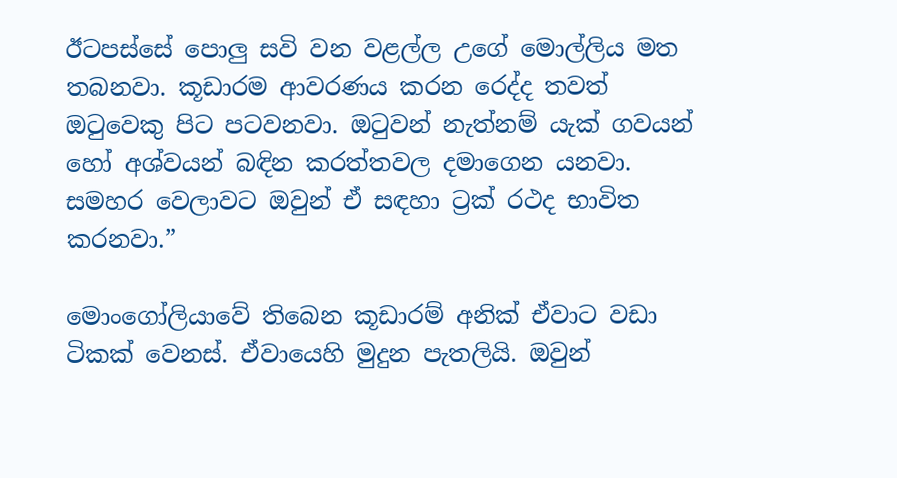ඊටපස්සේ පොලු සවි වන වළල්ල උගේ මොල්ලිය මත තබනවා. කූඩාරම ආවරණය කරන රෙද්ද තවත් ඔටුවෙකු පිට පටවනවා. ඔටුවන් නැත්නම් යැක් ගවයන් හෝ අශ්වයන් බඳින කරත්තවල දමාගෙන යනවා. සමහර වෙලාවට ඔවුන් ඒ සඳහා ට්‍රක් රථද භාවිත කරනවා.”

මොංගෝලියාවේ තිබෙන කූඩාරම් අනික් ඒවාට වඩා ටිකක් වෙනස්. ඒවායෙහි මුදුන පැතලියි. ඔවුන්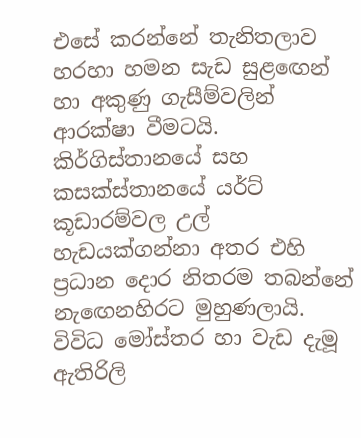එසේ කරන්නේ තැනිතලාව හරහා හමන සැඩ සුළඟෙන් හා අකුණු ගැසීම්වලින් ආරක්ෂා වීමටයි. කිර්ගිස්තානයේ සහ කසක්ස්තානයේ යර්ට් කූඩාරම්වල උල් හැඩයක්ගන්නා අතර එහි ප්‍රධාන දොර නිතරම තබන්නේ නැඟෙනහිරට මුහුණලායි. විවිධ මෝස්තර හා වැඩ දැමූ ඇතිරිලි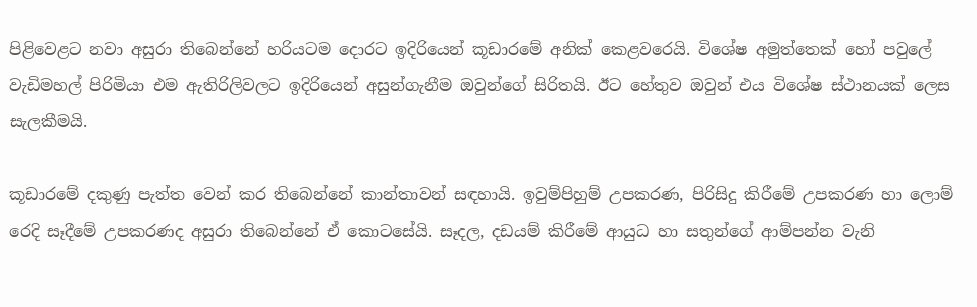පිළිවෙළට නවා අසුරා තිබෙන්නේ හරියටම දොරට ඉදිරියෙන් කූඩාරමේ අනික් කෙළවරෙයි. විශේෂ අමුත්තෙක් හෝ පවුලේ වැඩිමහල් පිරිමියා එම ඇතිරිලිවලට ඉදිරියෙන් අසුන්ගැනීම ඔවුන්ගේ සිරිතයි. ඊට හේතුව ඔවුන් එය විශේෂ ස්ථානයක් ලෙස සැලකීමයි.

කූඩාරමේ දකුණු පැත්ත වෙන් කර තිබෙන්නේ කාන්තාවන් සඳහායි. ඉවුම්පිහුම් උපකරණ, පිරිසිදු කිරීමේ උපකරණ හා ලොම් රෙදි සෑදීමේ උපකරණද අසුරා තිබෙන්නේ ඒ කොටසේයි. සෑදල, දඩයම් කිරීමේ ආයුධ හා සතුන්ගේ ආම්පන්න වැනි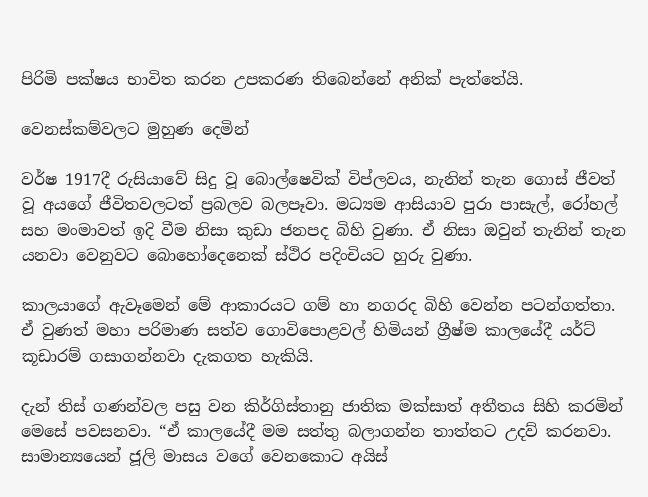පිරිමි පක්ෂය භාවිත කරන උපකරණ තිබෙන්නේ අනික් පැත්තේයි.

වෙනස්කම්වලට මුහුණ දෙමින්

වර්ෂ 1917දී රුසියාවේ සිදු වූ බොල්ෂෙවික් විප්ලවය, නැනින් තැන ගොස් ජීවත් වූ අයගේ ජීවිතවලටත් ප්‍රබලව බලපෑවා. මධ්‍යම ආසියාව පුරා පාසැල්, රෝහල් සහ මංමාවත් ඉදි වීම නිසා කුඩා ජනපද බිහි වුණා. ඒ නිසා ඔවුන් තැනින් තැන යනවා වෙනුවට බොහෝදෙනෙක් ස්ථිර පදිංචියට හුරු වුණා.

කාලයාගේ ඇවෑමෙන් මේ ආකාරයට ගම් හා නගරද බිහි වෙන්න පටන්ගත්තා. ඒ වුණත් මහා පරිමාණ සත්ව ගොවිපොළවල් හිමියන් ග්‍රීෂ්ම කාලයේදී යර්ට් කූඩාරම් ගසාගන්නවා දැකගත හැකියි.

දැන් තිස් ගණන්වල පසු වන කිර්ගිස්තානු ජාතික මක්සාත් අතීතය සිහි කරමින් මෙසේ පවසනවා. “ඒ කාලයේදී මම සත්තු බලාගන්න තාත්තට උදව් කරනවා. සාමාන්‍යයෙන් ජූලි මාසය වගේ වෙනකොට අයිස්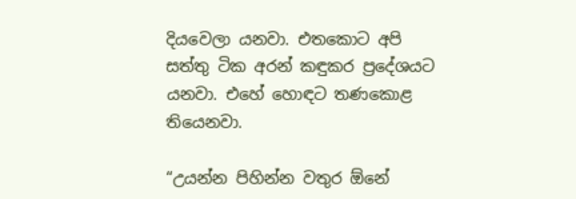දියවෙලා යනවා. එතකොට අපි සත්තු ටික අරන් කඳුකර ප්‍රදේශයට යනවා. එහේ හොඳට තණකොළ තියෙනවා.

“උයන්න පිහින්න වතුර ඕනේ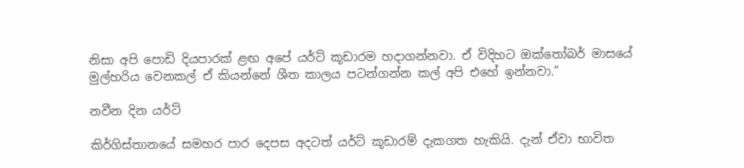නිසා අපි පොඩි දියපාරක් ළඟ අපේ යර්ට් කූඩාරම හදාගන්නවා. ඒ විදිහට ඔක්තෝබර් මාසයේ මුල්හරිය වෙනකල් ඒ කියන්නේ ශීත කාලය පටන්ගන්න කල් අපි එහේ ඉන්නවා.”

නවීන දින යර්ට්

කිර්ගිස්තානයේ සමහර පාර දෙපස අදටත් යර්ට් කූඩාරම් දැකගත හැකියි. දැන් ඒවා භාවිත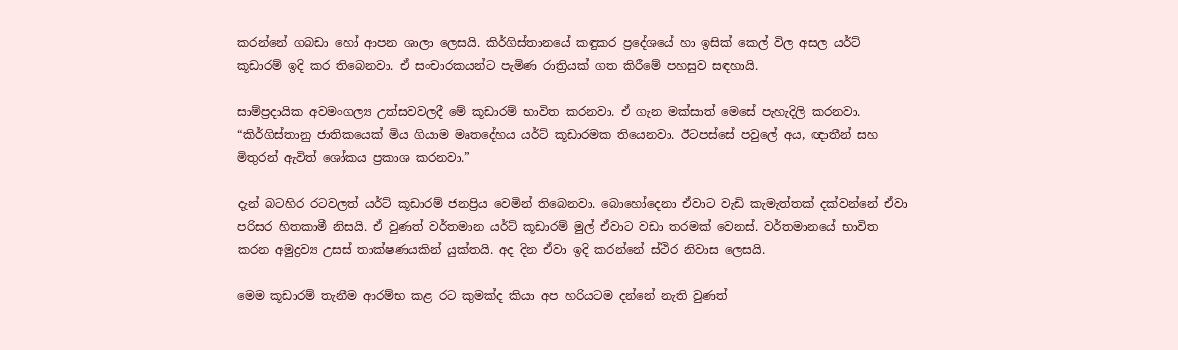කරන්නේ ගබඩා හෝ ආපන ශාලා ලෙසයි. කිර්ගිස්තානයේ කඳුකර ප්‍රදේශයේ හා ඉසික් කෙල් විල අසල යර්ට් කූඩාරම් ඉදි කර තිබෙනවා. ඒ සංචාරකයන්ට පැමිණ රාත්‍රියක් ගත කිරීමේ පහසුව සඳහායි.

සාම්ප්‍රදායික අවමංගල්‍ය උත්සවවලදී මේ කූඩාරම් භාවිත කරනවා. ඒ ගැන මක්සාත් මෙසේ පැහැදිලි කරනවා. “කිර්ගිස්තානු ජාතිකයෙක් මිය ගියාම මෘතදේහය යර්ට් කූඩාරමක තියෙනවා. ඊටපස්සේ පවුලේ අය, ඥාතීන් සහ මිතුරන් ඇවිත් ශෝකය ප්‍රකාශ කරනවා.”

දැන් බටහිර රටවලත් යර්ට් කූඩාරම් ජනප්‍රිය වෙමින් තිබෙනවා. බොහෝදෙනා ඒවාට වැඩි කැමැත්තක් දක්වන්නේ ඒවා පරිසර හිතකාමී නිසයි. ඒ වුණත් වර්තමාන යර්ට් කූඩාරම් මුල් ඒවාට වඩා තරමක් වෙනස්. වර්තමානයේ භාවිත කරන අමුද්‍රව්‍ය උසස් තාක්ෂණයකින් යුක්තයි. අද දින ඒවා ඉදි කරන්නේ ස්ථිර නිවාස ලෙසයි.

මෙම කූඩාරම් තැනීම ආරම්භ කළ රට කුමක්ද කියා අප හරියටම දන්නේ නැති වුණත්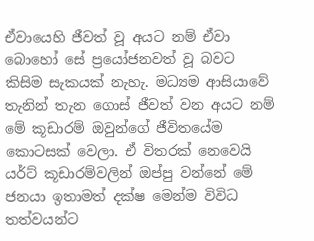ඒවායෙහි ජීවත් වූ අයට නම් ඒවා බොහෝ සේ ප්‍රයෝජනවත් වූ බවට කිසිම සැකයක් නැහැ. මධ්‍යම ආසියාවේ තැනින් තැන ගොස් ජීවත් වන අයට නම් මේ කූඩාරම් ඔවුන්ගේ ජීවිතයේම කොටසක් වෙලා. ඒ විතරක් නෙවෙයි යර්ට් කූඩාරම්වලින් ඔප්පු වන්නේ මේ ජනයා ඉතාමත් දක්ෂ මෙන්ම විවිධ තත්වයන්ට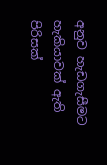අනුව හැඩගැසීමට හැකියාවක් ඇති පිරිසක්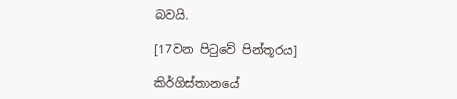බවයි.

[17වන පිටුවේ පින්තූරය]

කිර්ගිස්තානයේ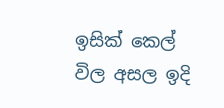ඉසික් කෙල් විල අසල ඉදි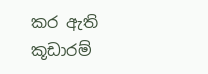කර ඇති කූඩාරම්